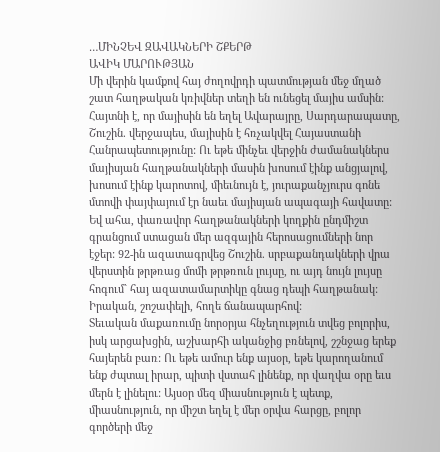…ՄԻՆՉԵՎ ԶԱՎԱԿՆԵՐԻ ՇՔԵՐԹ
ԱՎԻԿ ՄԱՐՈՒԹՅԱՆ
Մի վերին կամքով հայ ժողովրդի պատմության մեջ մղած շատ հաղթական կռիվներ տեղի են ունեցել մայիս ամսին:
Հայտնի է, որ մայիսին են եղել Ավարայրը, Սարդարապատը, Շուշին. վերջապես, մայիսին է հռչակվել Հայաստանի Հանրապետությունը: Ու եթե մինչեւ վերջին ժամանակներս մայիսյան հաղթանակների մասին խոսում էինք անցյալով, խոսում էինք կարոտով, միեւնույն է, յուրաքանչյուրս գոնե մտովի փայփայում էր նաեւ մայիսյան ապագայի հավատը:
Եվ ահա, փառավոր հաղթանակների կողքին ընդմիշտ գրանցում ստացան մեր ազգային հերոսացումների նոր էջեր: 92-ին ազատագրվեց Շուշին. սրբաքանդակների վրա վերստին թրթռաց մոմի թրթռուն լույսը, ու այդ նույն լույսը հոգում` հայ ազատամարտիկը գնաց դեպի հաղթանակ: Իրական, շոշափելի, հողե ճանապարհով:
Տեւական մաքառումը նորօրյա հնչեղություն տվեց բոլորիս, իսկ արցախցին, աշխարհի ականջից բռնելով, շշնջաց երեք հայերեն բառ: Ու եթե ամուր ենք այսօր, եթե կարողանում ենք ժպտալ իրար, պիտի վստահ լինենք, որ վաղվա օրը եւս մերն է լինելու: Այսօր մեզ միասնություն է պետք, միասնություն, որ միշտ եղել է մեր օրվա հարցը, բոլոր գործերի մեջ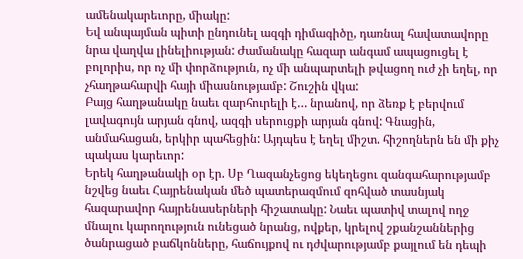ամենակարեւորը, միակը:
Եվ անպայման պիտի ընդունել ազգի դիմագիծը, դառնալ հավատավորը նրա վաղվա լինելիության: Ժամանակը հազար անգամ ապացուցել է բոլորիս, որ ոչ մի փորձություն, ոչ մի անպարտելի թվացող ուժ չի եղել, որ չհաղթահարվի հայի միասնությամբ: Շուշին վկա:
Բայց հաղթանակը նաեւ զարհուրելի է… նրանով, որ ձեռք է բերվում լավագույն արյան գնով, ազգի սերուցքի արյան գնով: Գնացին, անմահացան, երկիր պահեցին: Այդպես է եղել միշտ. հիշողներն են մի քիչ պակաս կարեւոր:
Երեկ հաղթանակի օր էր. Սբ Ղազանչեցոց եկեղեցու զանգահարությամբ նշվեց նաեւ Հայրենական մեծ պատերազմում զոհված տասնյակ հազարավոր հայրենասերների հիշատակը: Նաեւ պատիվ տալով ողջ մնալու կարողություն ունեցած նրանց, ովքեր, կրելով շքանշաններից ծանրացած բաճկոնները, հաճույքով ու դժվարությամբ քայլում են դեպի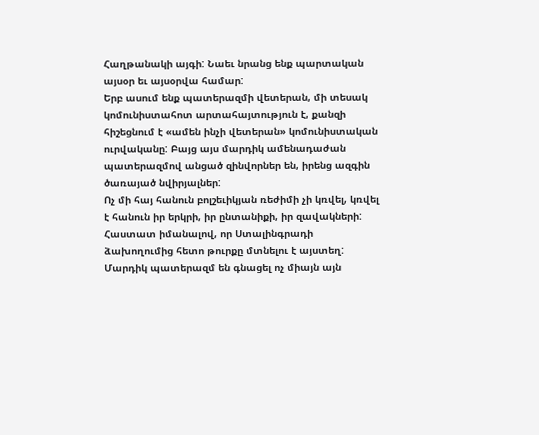Հաղթանակի այգի: Նաեւ նրանց ենք պարտական այսօր եւ այսօրվա համար:
Երբ ասում ենք պատերազմի վետերան, մի տեսակ կոմունիստահոտ արտահայտություն է, քանզի հիշեցնում է «ամեն ինչի վետերան» կոմունիստական ուրվականը: Բայց այս մարդիկ ամենադաժան պատերազմով անցած զինվորներ են, իրենց ազգին ծառայած նվիրյալներ:
Ոչ մի հայ հանուն բոլշեւիկյան ռեժիմի չի կռվել, կռվել է հանուն իր երկրի, իր ընտանիքի, իր զավակների: Հաստատ իմանալով, որ Ստալինգրադի ձախողումից հետո թուրքը մտնելու է այստեղ: Մարդիկ պատերազմ են գնացել ոչ միայն այն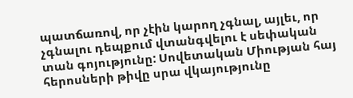պատճառով, որ չէին կարող չգնալ, այլեւ, որ չգնալու դեպքում վտանգվելու է սեփական տան գոյությունը: Սովետական Միության հայ հերոսների թիվը սրա վկայությունը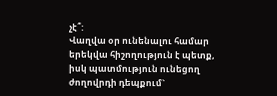չէ՞:
Վաղվա օր ունենալու համար երեկվա հիշողություն է պետք, իսկ պատմություն ունեցող ժողովրդի դեպքում`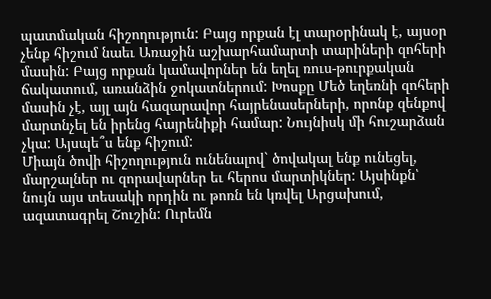պատմական հիշողություն: Բայց որքան էլ տարօրինակ է, այսօր չենք հիշում նաեւ Առաջին աշխարհամարտի տարիների զոհերի մասին: Բայց որքան կամավորներ են եղել ռուս-թուրքական ճակատում, առանձին ջոկատներում: Խոսքը Մեծ եղեռնի զոհերի մասին չէ, այլ այն հազարավոր հայրենասերների, որոնք զենքով մարտնչել են իրենց հայրենիքի համար: Նույնիսկ մի հուշարձան չկա: Այսպե՞ս ենք հիշում:
Միայն ծովի հիշողություն ունենալով` ծովակալ ենք ունեցել, մարշալներ ու զորավարներ եւ հերոս մարտիկներ: Այսինքն՝ նույն այս տեսակի որդին ու թոռն են կռվել Արցախում, ազատագրել Շուշին: Ուրեմն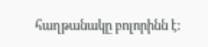հաղթանակը բոլորինն է: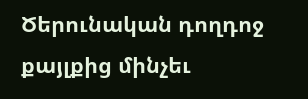Ծերունական դողդոջ քայլքից մինչեւ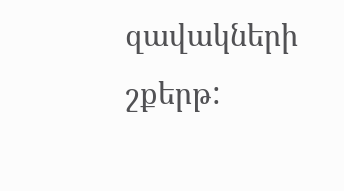զավակների շքերթ: